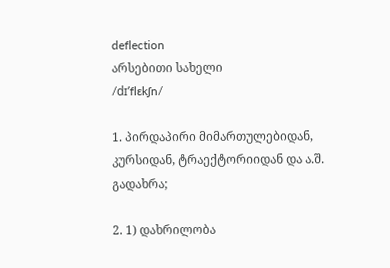deflection
არსებითი სახელი
/dɪʹflɛkʃn/

1. პირდაპირი მიმართულებიდან, კურსიდან, ტრაექტორიიდან და ა.შ. გადახრა;

2. 1) დახრილობა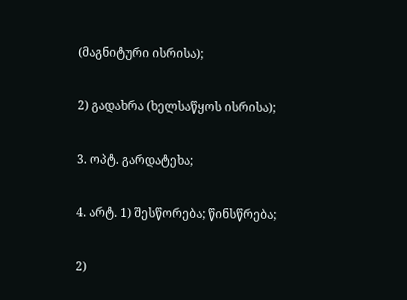(მაგნიტური ისრისა);

2) გადახრა (ხელსაწყოს ისრისა);

3. ოპტ. გარდატეხა;

4. არტ. 1) შესწორება; წინსწრება;

2)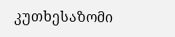კუთხესაზომი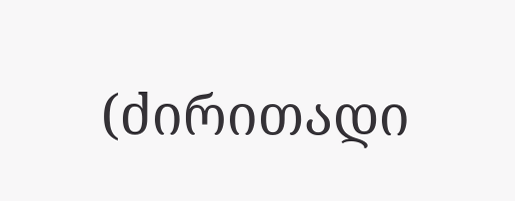(ძირითადი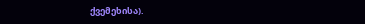ქვემეხისა).